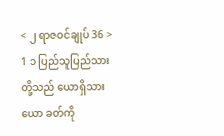< ၂ ရာဇဝင်ချုပ် 36 >
1 ၁ ပြည်သူပြည်သားတို့သည် ယောရှိသား ယော ခတ်ကို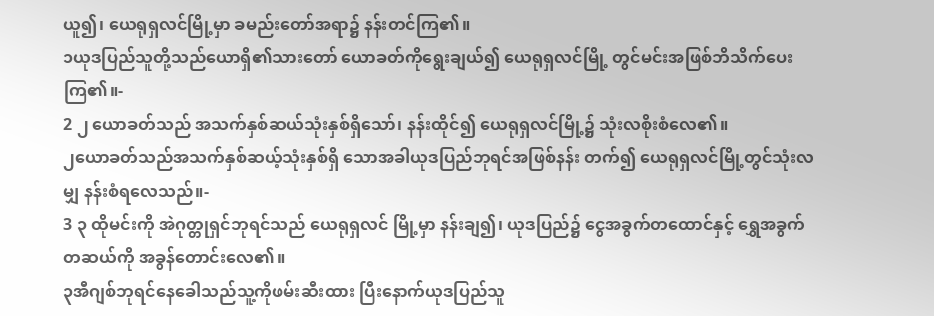ယူ၍၊ ယေရုရှလင်မြို့မှာ ခမည်းတော်အရာ၌ နန်းတင်ကြ၏။
၁ယုဒပြည်သူတို့သည်ယောရှိ၏သားတော် ယောခတ်ကိုရွေးချယ်၍ ယေရုရှလင်မြို့ တွင်မင်းအဖြစ်ဘိသိက်ပေးကြ၏။-
2 ၂ ယောခတ်သည် အသက်နှစ်ဆယ်သုံးနှစ်ရှိသော်၊ နန်းထိုင်၍ ယေရုရှလင်မြို့၌ သုံးလစိုးစံလေ၏။
၂ယောခတ်သည်အသက်နှစ်ဆယ့်သုံးနှစ်ရှိ သောအခါယုဒပြည်ဘုရင်အဖြစ်နန်း တက်၍ ယေရုရှလင်မြို့တွင်သုံးလမျှ နန်းစံရလေသည်။-
3 ၃ ထိုမင်းကို အဲဂုတ္တုရှင်ဘုရင်သည် ယေရုရှလင် မြို့မှာ နန်းချ၍၊ ယုဒပြည်၌ ငွေအခွက်တထောင်နှင့် ရွှေအခွက်တဆယ်ကို အခွန်တောင်းလေ၏။
၃အီဂျစ်ဘုရင်နေခေါသည်သူ့ကိုဖမ်းဆီးထား ပြီးနောက်ယုဒပြည်သူ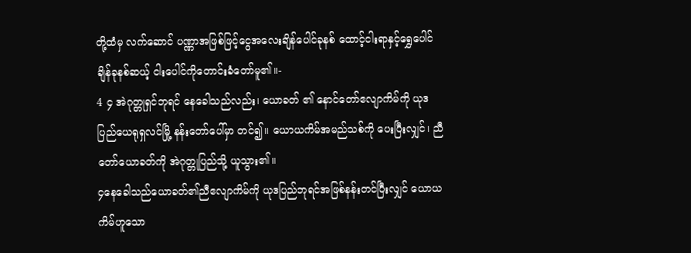တို့ထံမှ လက်ဆောင် ပဏ္ဏာအဖြစ်ဖြင့်ငွေအလေးချိန်ပေါင်ခုနစ် ထောင့်ငါးရာနှင့်ရွှေပေါင်ချိန်ခုနစ်ဆယ့် ငါးပေါင်ကိုတောင်းခံတော်မူ၏။-
4 ၄ အဲဂုတ္တုရှင်ဘုရင် နေခေါသည်လည်း၊ ယောခတ် ၏ နောင်တော်ဧလျာကိမ်ကို ယုဒပြည်ယေရုရှလင်မြို့ နန်းတော်ပေါ်မှာ တင်၍။ ယောယကိမ်အမည်သစ်ကို ပေးပြီးလျှင်၊ ညီတော်ယောခတ်ကို အဲဂုတ္တုပြည်သို့ ယူသွား၏။
၄နေခေါသည်ယောခတ်၏ညီဧလျာကိမ်ကို ယုဒပြည်ဘုရင်အဖြစ်နန်းတင်ပြီးလျှင် ယောယကိမ်ဟူသော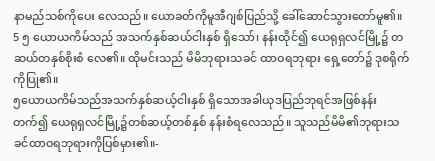နာမည်သစ်ကိုပေး လေသည်။ ယောခတ်ကိုမူအီဂျစ်ပြည်သို့ ခေါ်ဆောင်သွားတော်မူ၏။
5 ၅ ယောယကိမ်သည် အသက်နှစ်ဆယ်ငါးနှစ် ရှိသော်၊ နန်းထိုင်၍ ယေရုရှလင်မြို့၌ တဆယ်တနှစ်စိုးစံ လေ၏။ ထိုမင်းသည် မိမိဘုရားသခင် ထာဝရဘုရား ရှေ့တော်၌ ဒုစရိုက်ကိုပြု၏။
၅ယောယကိမ်သည်အသက်နှစ်ဆယ့်ငါးနှစ် ရှိသောအခါယုဒပြည်ဘုရင်အဖြစ်နန်း တက်၍ ယေရုရှလင်မြို့၌တစ်ဆယ့်တစ်နှစ် နန်းစံရလေသည်။ သူသည်မိမိ၏ဘုရားသခင်ထာဝရဘုရားကိုပြစ်မှား၏။-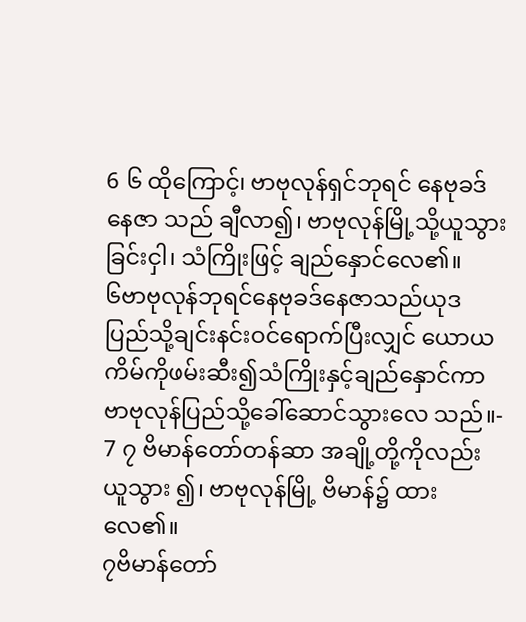6 ၆ ထိုကြောင့်၊ ဗာဗုလုန်ရှင်ဘုရင် နေဗုခဒ်နေဇာ သည် ချီလာ၍၊ ဗာဗုလုန်မြို့သို့ယူသွားခြင်းငှါ၊ သံကြိုးဖြင့် ချည်နှောင်လေ၏။
၆ဗာဗုလုန်ဘုရင်နေဗုခဒ်နေဇာသည်ယုဒ ပြည်သို့ချင်းနင်းဝင်ရောက်ပြီးလျှင် ယောယ ကိမ်ကိုဖမ်းဆီး၍သံကြိုးနှင့်ချည်နှောင်ကာ ဗာဗုလုန်ပြည်သို့ခေါ်ဆောင်သွားလေ သည်။-
7 ၇ ဗိမာန်တော်တန်ဆာ အချို့တို့ကိုလည်း ယူသွား ၍၊ ဗာဗုလုန်မြို့ ဗိမာန်၌ ထားလေ၏။
၇ဗိမာန်တော်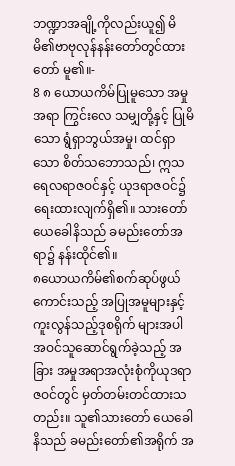ဘဏ္ဍာအချို့ကိုလည်းယူ၍ မိမိ၏ဗာဗုလုန်နန်းတော်တွင်ထားတော် မူ၏။-
8 ၈ ယောယကိမ်ပြုမူသော အမှုအရာ ကြွင်းလေ သမျှတို့နှင့် ပြုမိသော ရွံရှာဘွယ်အမှု၊ ထင်ရှာသော စိတ်သဘောသည်၊ ဣသရေလရာဇဝင်နှင့် ယုဒရာဇဝင်၌ ရေးထားလျက်ရှိ၏။ သားတော်ယေခေါနိသည် ခမည်းတော်အရာ၌ နန်းထိုင်၏။
၈ယောယကိမ်၏စက်ဆုပ်ဖွယ်ကောင်းသည့် အပြုအမူများနှင့်ကူးလွန်သည့်ဒုစရိုက် များအပါအဝင်သူဆောင်ရွက်ခဲ့သည့် အခြား အမှုအရာအလုံးစုံကိုယုဒရာဇဝင်တွင် မှတ်တမ်းတင်ထားသတည်း။ သူ၏သားတော် ယေခေါနိသည် ခမည်းတော်၏အရိုက် အ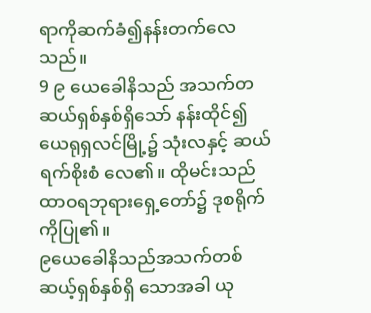ရာကိုဆက်ခံ၍နန်းတက်လေသည်။
9 ၉ ယေခေါနိသည် အသက်တဆယ်ရှစ်နှစ်ရှိသော် နန်းထိုင်၍ ယေရုရှလင်မြို့၌ သုံးလနှင့် ဆယ်ရက်စိုးစံ လေ၏။ ထိုမင်းသည် ထာဝရဘုရားရှေ့တော်၌ ဒုစရိုက် ကိုပြု၏။
၉ယေခေါနိသည်အသက်တစ်ဆယ့်ရှစ်နှစ်ရှိ သောအခါ ယု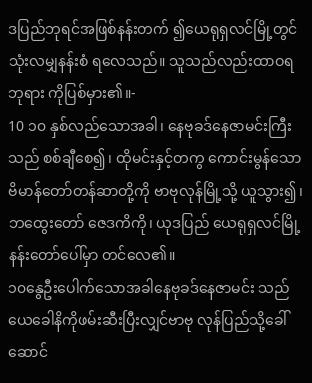ဒပြည်ဘုရင်အဖြစ်နန်းတက် ၍ယေရုရှလင်မြို့တွင်သုံးလမျှနန်းစံ ရလေသည်။ သူသည်လည်းထာဝရဘုရား ကိုပြစ်မှား၏။-
10 ၁၀ နှစ်လည်သောအခါ၊ နေဗုခဒ်နေဇာမင်းကြီး သည် စစ်ချီစေ၍၊ ထိုမင်းနှင့်တကွ ကောင်းမွန်သော ဗိမာန်တော်တန်ဆာတို့ကို ဗာဗုလုန်မြို့သို့ ယူသွား၍၊ ဘထွေးတော် ဇေဒကိကို၊ ယုဒပြည် ယေရုရှလင်မြို့ နန်းတော်ပေါ်မှာ တင်လေ၏။
၁၀နွေဦးပေါက်သောအခါနေဗုခဒ်နေဇာမင်း သည်ယေခေါနိကိုဖမ်းဆီးပြီးလျှင်ဗာဗု လုန်ပြည်သို့ခေါ်ဆောင်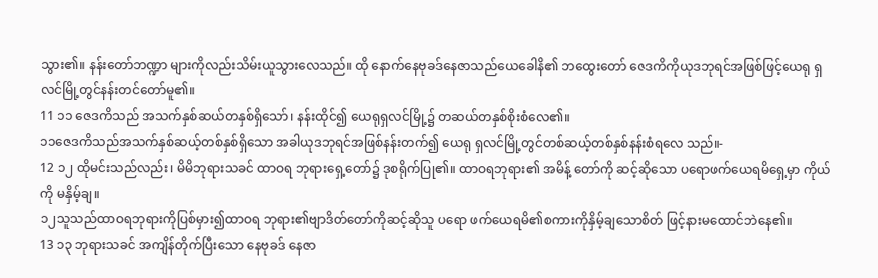သွား၏။ နန်းတော်ဘဏ္ဍာ များကိုလည်းသိမ်းယူသွားလေသည်။ ထို နောက်နေဗုခဒ်နေဇာသည်ယေခေါနိ၏ ဘထွေးတော် ဇေဒကိကိုယုဒဘုရင်အဖြစ်ဖြင့်ယေရု ရှလင်မြို့တွင်နန်းတင်တော်မူ၏။
11 ၁၁ ဇေဒကိသည် အသက်နှစ်ဆယ်တနှစ်ရှိသော်၊ နန်းထိုင်၍ ယေရုရှလင်မြို့၌ တဆယ်တနှစ်စိုးစံလေ၏။
၁၁ဇေဒကိသည်အသက်နှစ်ဆယ့်တစ်နှစ်ရှိသော အခါယုဒဘုရင်အဖြစ်နန်းတက်၍ ယေရု ရှလင်မြို့တွင်တစ်ဆယ့်တစ်နှစ်နန်းစံရလေ သည်။-
12 ၁၂ ထိုမင်းသည်လည်း၊ မိမိဘုရားသခင် ထာဝရ ဘုရားရှေ့တော်၌ ဒုစရိုက်ပြု၏။ ထာဝရဘုရား၏ အမိန့် တော်ကို ဆင့်ဆိုသော ပရောဖက်ယေရမိရှေ့မှာ ကိုယ်ကို မနှိမ့်ချ။
၁၂သူသည်ထာဝရဘုရားကိုပြစ်မှား၍ထာဝရ ဘုရား၏ဗျာဒိတ်တော်ကိုဆင့်ဆိုသူ ပရော ဖက်ယေရမိ၏စကားကိုနှိမ့်ချသောစိတ် ဖြင့်နားမထောင်ဘဲနေ၏။
13 ၁၃ ဘုရားသခင် အကျိန်တိုက်ပြီးသော နေဗုခဒ် နေဇာ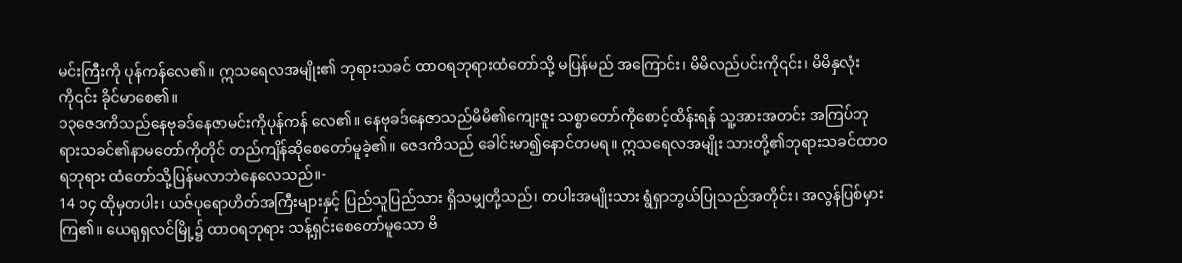မင်းကြီးကို ပုန်ကန်လေ၏။ ဣသရေလအမျိုး၏ ဘုရားသခင် ထာဝရဘုရားထံတော်သို့ မပြန်မည် အကြောင်း၊ မိမိလည်ပင်းကို၎င်း၊ မိမိနှလုံးကို၎င်း ခိုင်မာစေ၏။
၁၃ဇေဒကိသည်နေဗုခဒ်နေဇာမင်းကိုပုန်ကန် လေ၏။ နေဗုခဒ်နေဇာသည်မိမိ၏ကျေးဇူး သစ္စာတော်ကိုစောင့်ထိန်းရန် သူ့အားအတင်း အကြပ်ဘုရားသခင်၏နာမတော်ကိုတိုင် တည်ကျိန်ဆိုစေတော်မူခဲ့၏။ ဇေဒကိသည် ခေါင်းမာ၍နောင်တမရ။ ဣသရေလအမျိုး သားတို့၏ဘုရားသခင်ထာဝရဘုရား ထံတော်သို့ပြန်မလာဘဲနေလေသည်။-
14 ၁၄ ထိုမှတပါး၊ ယဇ်ပုရောဟိတ်အကြီးများနှင့် ပြည်သူပြည်သား ရှိသမျှတို့သည်၊ တပါးအမျိုးသား ရွံရှာဘွယ်ပြုသည်အတိုင်း၊ အလွန်ပြစ်မှားကြ၏။ ယေရုရှလင်မြို့၌ ထာဝရဘုရား သန့်ရှင်းစေတော်မူသော ဗိ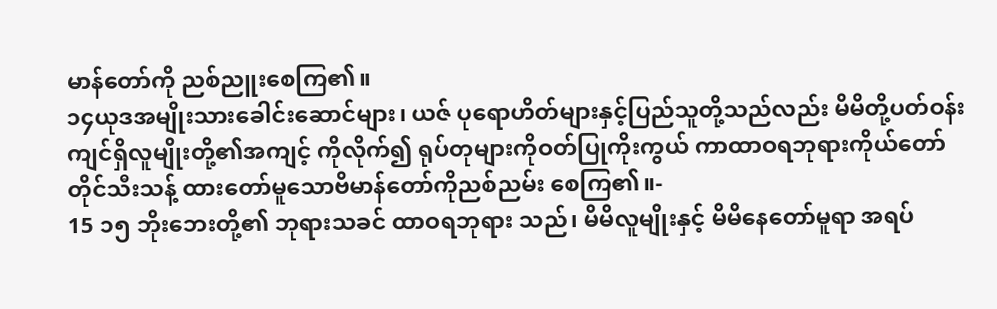မာန်တော်ကို ညစ်ညူးစေကြ၏။
၁၄ယုဒအမျိုးသားခေါင်းဆောင်များ၊ ယဇ် ပုရောဟိတ်များနှင့်ပြည်သူတို့သည်လည်း မိမိတို့ပတ်ဝန်းကျင်ရှိလူမျိုးတို့၏အကျင့် ကိုလိုက်၍ ရုပ်တုများကိုဝတ်ပြုကိုးကွယ် ကာထာဝရဘုရားကိုယ်တော်တိုင်သီးသန့် ထားတော်မူသောဗိမာန်တော်ကိုညစ်ညမ်း စေကြ၏။-
15 ၁၅ ဘိုးဘေးတို့၏ ဘုရားသခင် ထာဝရဘုရား သည်၊ မိမိလူမျိုးနှင့် မိမိနေတော်မူရာ အရပ်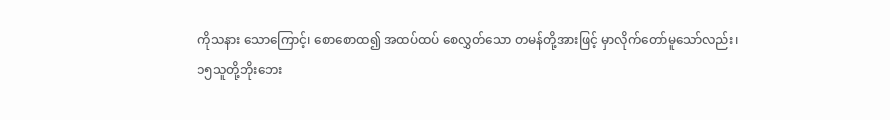ကိုသနား သောကြောင့်၊ စောစောထ၍ အထပ်ထပ် စေလွှတ်သော တမန်တို့အားဖြင့် မှာလိုက်တော်မူသော်လည်း၊
၁၅သူတို့ဘိုးဘေး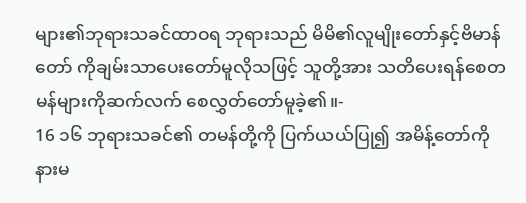များ၏ဘုရားသခင်ထာဝရ ဘုရားသည် မိမိ၏လူမျိုးတော်နှင့်ဗိမာန်တော် ကိုချမ်းသာပေးတော်မူလိုသဖြင့် သူတို့အား သတိပေးရန်စေတမန်များကိုဆက်လက် စေလွှတ်တော်မူခဲ့၏။-
16 ၁၆ ဘုရားသခင်၏ တမန်တို့ကို ပြက်ယယ်ပြု၍ အမိန့်တော်ကို နားမ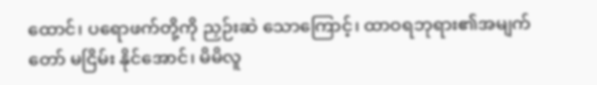ထောင်၊ ပရောဖက်တို့ကို ညှဉ်းဆဲ သောကြောင့်၊ ထာဝရဘုရား၏အမျက်တော် မငြိမ်း နိုင်အောင်၊ မိမိလူ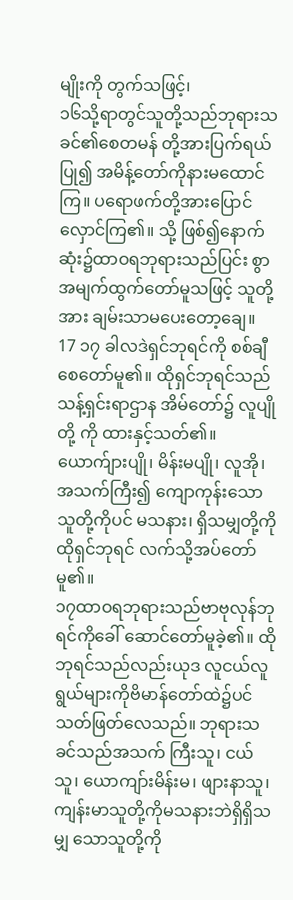မျိုးကို တွက်သဖြင့်၊
၁၆သို့ရာတွင်သူတို့သည်ဘုရားသခင်၏စေတမန် တို့အားပြက်ရယ်ပြု၍ အမိန့်တော်ကိုနားမထောင် ကြ။ ပရောဖက်တို့အားပြောင်လှောင်ကြ၏။ သို့ ဖြစ်၍နောက်ဆုံး၌ထာဝရဘုရားသည်ပြင်း စွာအမျက်ထွက်တော်မူသဖြင့် သူတို့အား ချမ်းသာမပေးတော့ချေ။
17 ၁၇ ခါလဒဲရှင်ဘုရင်ကို စစ်ချီစေတော်မူ၏။ ထိုရှင်ဘုရင်သည် သန့်ရှင်းရာဌာန အိမ်တော်၌ လူပျိုတို့ ကို ထားနှင့်သတ်၏။ ယောက်ျားပျို၊ မိန်းမပျို၊ လူအို၊ အသက်ကြီး၍ ကျောကုန်းသော သူတို့ကိုပင် မသနား၊ ရှိသမျှတို့ကို ထိုရှင်ဘုရင် လက်သို့အပ်တော်မူ၏။
၁၇ထာဝရဘုရားသည်ဗာဗုလုန်ဘုရင်ကိုခေါ် ဆောင်တော်မူခဲ့၏။ ထိုဘုရင်သည်လည်းယုဒ လူငယ်လူရွယ်များကိုဗိမာန်တော်ထဲ၌ပင် သတ်ဖြတ်လေသည်။ ဘုရားသခင်သည်အသက် ကြီးသူ၊ ငယ်သူ၊ ယောကျာ်းမိန်းမ၊ ဖျားနာသူ၊ ကျန်းမာသူတို့ကိုမသနားဘဲရှိရှိသမျှ သောသူတို့ကို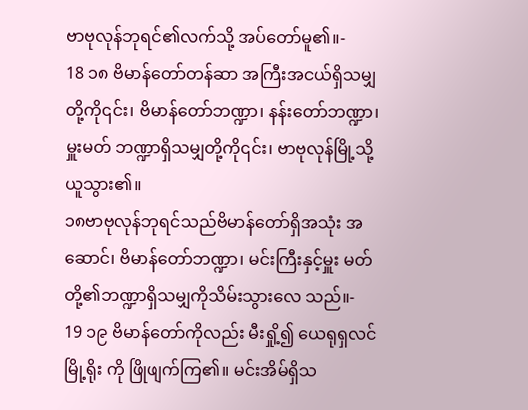ဗာဗုလုန်ဘုရင်၏လက်သို့ အပ်တော်မူ၏။-
18 ၁၈ ဗိမာန်တော်တန်ဆာ အကြီးအငယ်ရှိသမျှတို့ကို၎င်း၊ ဗိမာန်တော်ဘဏ္ဍာ၊ နန်းတော်ဘဏ္ဍာ၊ မှူးမတ် ဘဏ္ဍာရှိသမျှတို့ကို၎င်း၊ ဗာဗုလုန်မြို့သို့ ယူသွား၏။
၁၈ဗာဗုလုန်ဘုရင်သည်ဗိမာန်တော်ရှိအသုံး အဆောင်၊ ဗိမာန်တော်ဘဏ္ဍာ၊ မင်းကြီးနှင့်မှူး မတ်တို့၏ဘဏ္ဍာရှိသမျှကိုသိမ်းသွားလေ သည်။-
19 ၁၉ ဗိမာန်တော်ကိုလည်း မီးရှို့၍ ယေရုရှလင်မြို့ရိုး ကို ဖြိုဖျက်ကြ၏။ မင်းအိမ်ရှိသ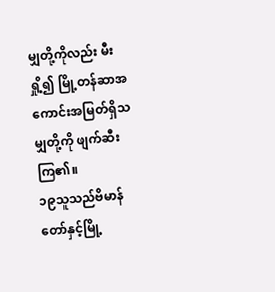မျှတို့ကိုလည်း မီးရှို့၍ မြို့တန်ဆာအကောင်းအမြတ်ရှိသမျှတို့ကို ဖျက်ဆီးကြ၏။
၁၉သူသည်ဗိမာန်တော်နှင့်မြို့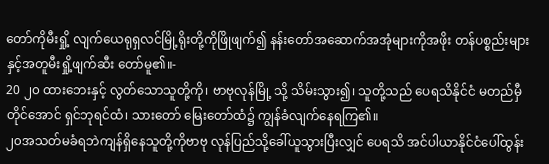တော်ကိုမီးရှို့ လျက်ယေရုရှလင်မြို့ရိုးတို့ကိုဖြိုဖျက်၍ နန်းတော်အဆောက်အအုံများကိုအဖိုး တန်ပစ္စည်းများနှင့်အတူမီးရှို့ဖျက်ဆီး တော်မူ၏။-
20 ၂၀ ထားဘေးနှင့် လွတ်သောသူတို့ကို၊ ဗာဗုလုန်မြို့ သို့ သိမ်းသွား၍၊ သူတို့သည် ပေရသိနိုင်ငံ မတည်မှီ တိုင်အောင် ရှင်ဘုရင်ထံ၊ သားတော် မြေးတော်ထံ၌ ကျွန်ခံလျက်နေရကြ၏။
၂၀အသတ်မခံရဘဲကျန်ရှိနေသူတို့ကိုဗာဗု လုန်ပြည်သို့ခေါ်ယူသွားပြီးလျှင် ပေရသိ အင်ပါယာနိုင်ငံပေါ်ထွန်း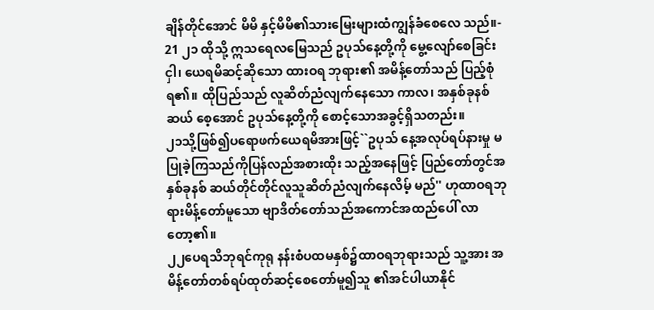ချိန်တိုင်အောင် မိမိ နှင့်မိမိ၏သားမြေးများထံကျွန်ခံစေလေ သည်။-
21 ၂၁ ထိုသို့ ဣသရေလမြေသည် ဥပုသ်နေ့တို့ကို မွေ့လျော်စေခြင်းငှါ၊ ယေရမိဆင့်ဆိုသော ထားဝရ ဘုရား၏ အမိန့်တော်သည် ပြည့်စုံရ၏။ ထိုပြည်သည် လူဆိတ်ညံလျက်နေသော ကာလ၊ အနှစ်ခုနစ်ဆယ် စေ့အောင် ဥပုသ်နေ့တို့ကို စောင့်သောအခွင့်ရှိသတည်း။
၂၁သို့ဖြစ်၍ပရောဖက်ယေရမိအားဖြင့်``ဥပုသ် နေ့အလုပ်ရပ်နားမှု မပြုခဲ့ကြသည်ကိုပြန်လည်အစားထိုး သည့်အနေဖြင့် ပြည်တော်တွင်အနှစ်ခုနစ် ဆယ်တိုင်တိုင်လူသူဆိတ်ညံလျက်နေလိမ့် မည်'' ဟုထာဝရဘုရားမိန့်တော်မူသော ဗျာဒိတ်တော်သည်အကောင်အထည်ပေါ် လာတော့၏။
၂၂ပေရသိဘုရင်ကုရု နန်းစံပထမနှစ်၌ထာဝရဘုရားသည် သူ့အား အမိန့်တော်တစ်ရပ်ထုတ်ဆင့်စေတော်မူ၍သူ ၏အင်ပါယာနိုင်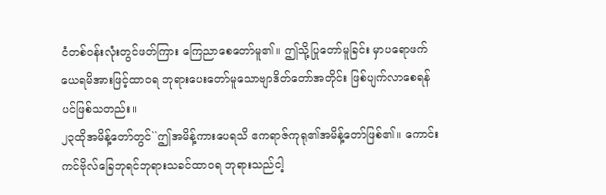ငံတစ်ဝန်းလုံးတွင်ဖတ်ကြား ကြေညာစေတော်မူ၏။ ဤသို့ပြုတော်မူခြင်း မှာပရောဖက်ယေရမိအားဖြင့်ထာဝရ ဘုရားပေးတော်မူသောဗျာဒိတ်တော်အတိုင်း ဖြစ်ပျက်လာစေရန်ပင်ဖြစ်သတည်း။
၂၃ထိုအမိန့်တော်တွင်``ဤအမိန့်ကားပေရသိ ဧကရာဇ်ကုရု၏အမိန့်တော်ဖြစ်၏။ ကောင်း ကင်ဗိုလ်ခြေဘုရင်ဘုရားသခင်ထာဝရ ဘုရားသည်ငါ့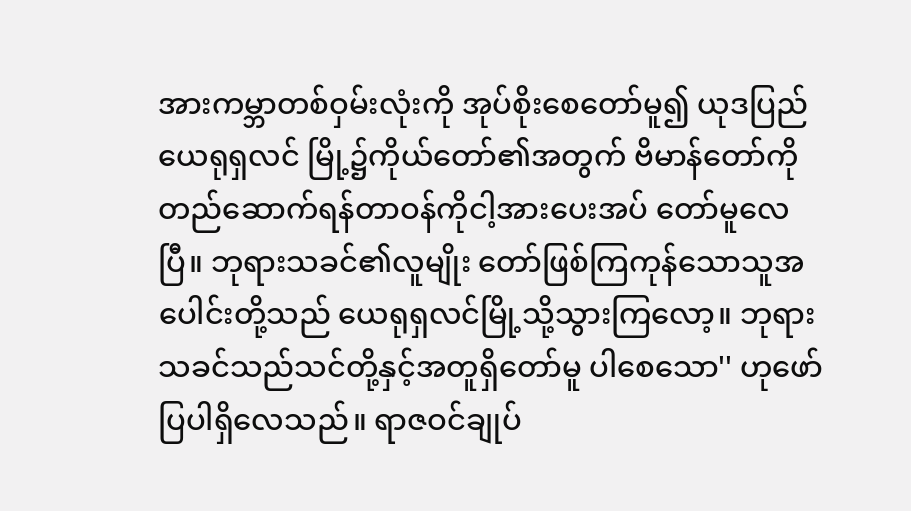အားကမ္ဘာတစ်ဝှမ်းလုံးကို အုပ်စိုးစေတော်မူ၍ ယုဒပြည်ယေရုရှလင် မြို့၌ကိုယ်တော်၏အတွက် ဗိမာန်တော်ကို တည်ဆောက်ရန်တာဝန်ကိုငါ့အားပေးအပ် တော်မူလေပြီ။ ဘုရားသခင်၏လူမျိုး တော်ဖြစ်ကြကုန်သောသူအပေါင်းတို့သည် ယေရုရှလင်မြို့သို့သွားကြလော့။ ဘုရားသခင်သည်သင်တို့နှင့်အတူရှိတော်မူ ပါစေသော'' ဟုဖော်ပြပါရှိလေသည်။ ရာဇဝင်ချုပ်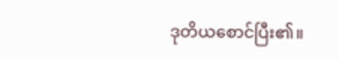ဒုတိယစောင်ပြီး၏။